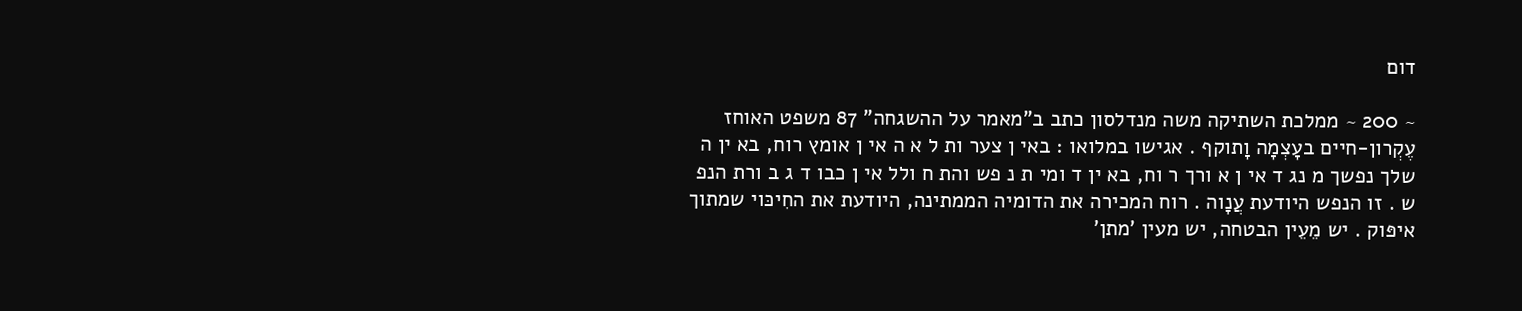דום

~ 200 ~ ממלכת השתיקה משה מנדלסון כתב ב"מאמר על ההשגחה" 87 משפט האוחז עֶקְרון-חיים בעָצְמָה וָתוקף . אגישו במלואו : באי ן צער ות ל א ה אי ן אומץ רוח, בא ין ה שלך נפשך מ נג ד אי ן א ורך ר וח, בא ין ד ומי ת נ פש והת ח ולל אי ן כבו ד ג ב ורת הנפ ש . זו הנפש היודעת עֲנָוה . רוח המכירה את הדומיה הממתינה, היודעת את החִיכּוי שמתוך איפּוק . יש מֵעֵין הבטחה, יש מעין 'מתן'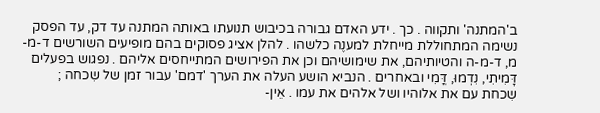ב'המתנה' ותקווה . כך . ידע האדם גבורה בכיבוש תנועתו באותה המתנה עד דק, עד הפסק נשימה המתחוללת מייחלת למענֶה כלשהו . להלן אציג פסוקים בהם מופיעים השורשים ד-מ-מ, ד-מ-ה והטיותיהם, את שימושיהם וכן את הפירושים המתייחסים אליהם . נפגוש בפעלים דָּמִיתִי, נִדְמוּ, דֳּמִי ובאחרים . הנביא הושע העלה את הערך 'דמם' עבור זמן של שִכחה ; שִכחת עם את אלוהיו ושל אלהים את עמו . אֵין-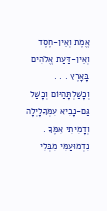אֱמֶת וְאֵין-חֶסֶד וְאֵין-דַּעַת אֱלֹהִים בָּאָרֶץ . . . וְכָשַׁלְתָּהַיּוֹם וְכָשַׁל גַּם-נָבִיא עִמְּךָלָיְלָה וְדָמִיתִי אִמֶּךָ . נִדְמוּעַמִּי מִבְּלִי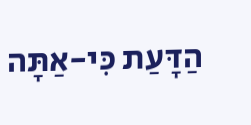הַדָּעַת כִּי-אַתָּה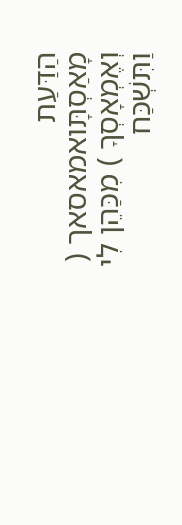הַדַּעַת מָאַסְתָּואמאסאך ( וְאֶמְאָסְךָ ) מִכַּהֵן לִי וַתִּשְׁכַּח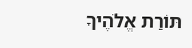תּוֹרַת אֱלֹהֶיךָ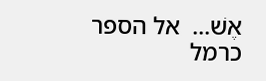אֶשׁ...  אל הספר
כרמל